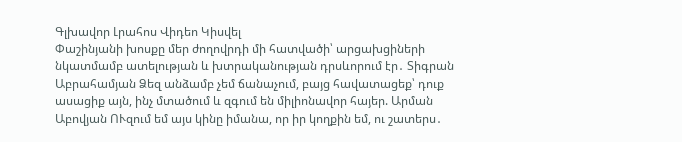Գլխավոր Լրահոս Վիդեո Կիսվել
Փաշինյանի խոսքը մեր ժողովրդի մի հատվածի՝ արցախցիների նկատմամբ ատելության և խտրականության դրսևորում էր․ Տիգրան Աբրահամյան Ձեզ անձամբ չեմ ճանաչում, բայց հավատացեք՝ դուք ասացիք այն, ինչ մտածում և զգում են միլիոնավոր հայեր. Արման Աբովյան ՈՒզում եմ այս կինը իմանա, որ իր կողքին եմ, ու շատերս․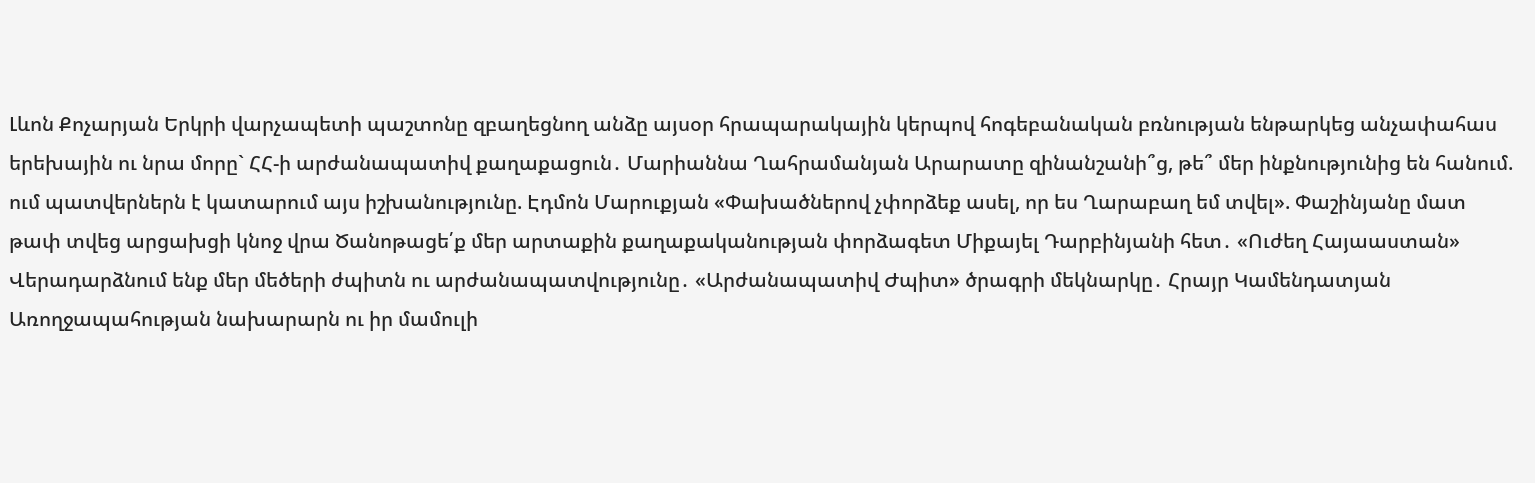Լևոն Քոչարյան Երկրի վարչապետի պաշտոնը զբաղեցնող անձը այսօր հրապարակային կերպով հոգեբանական բռնության ենթարկեց անչափահաս երեխային ու նրա մորը` ՀՀ-ի արժանապատիվ քաղաքացուն․ Մարիաննա Ղահրամանյան Արարատը զինանշանի՞ց, թե՞ մեր ինքնությունից են հանում. ում պատվերներն է կատարում այս իշխանությունը. Էդմոն Մարուքյան «Փախածներով չփորձեք ասել, որ ես Ղարաբաղ եմ տվել». Փաշինյանը մատ թափ տվեց արցախցի կնոջ վրա Ծանոթացե՛ք մեր արտաքին քաղաքականության փորձագետ Միքայել Դարբինյանի հետ․ «Ուժեղ Հայաաստան» Վերադարձնում ենք մեր մեծերի ժպիտն ու արժանապատվությունը․ «Արժանապատիվ Ժպիտ» ծրագրի մեկնարկը․ Հրայր Կամենդատյան Առողջապահության նախարարն ու իր մամուլի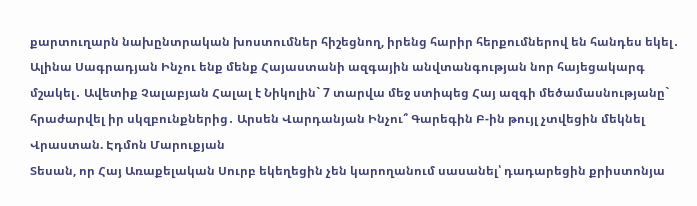քարտուղարն նախընտրական խոստումներ հիշեցնող, իրենց հարիր հերքումներով են հանդես եկել․ Ալինա Սագրադյան Ինչու ենք մենք Հայաստանի ազգային անվտանգության նոր հայեցակարգ մշակել․ Ավետիք Չալաբյան Հալալ է Նիկոլին` 7 տարվա մեջ ստիպեց Հայ ազգի մեծամասնությանը` հրաժարվել իր սկզբունքներից․ Արսեն Վարդանյան Ինչու՞ Գարեգին Բ-ին թույլ չտվեցին մեկնել Վրաստան. Էդմոն Մարուքյան
Տեսան, որ Հայ Առաքելական Սուրբ եկեղեցին չեն կարողանում սասանել՝ դադարեցին քրիստոնյա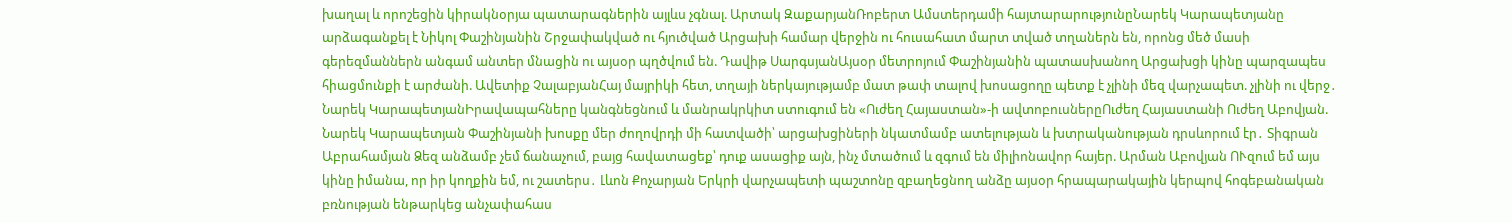խաղալ և որոշեցին կիրակնօրյա պատարագներին այլևս չգնալ. Արտակ ԶաքարյանՌոբերտ Ամստերդամի հայտարարությունըՆարեկ Կարապետյանը արձագանքել է Նիկոլ Փաշինյանին Շրջափակված ու հյուծված Արցախի համար վերջին ու հուսահատ մարտ տված տղաներն են, որոնց մեծ մասի գերեզմաններն անգամ անտեր մնացին ու այսօր պղծվում են. Դավիթ ՍարգսյանԱյսօր մետրոյում Փաշինյանին պատասխանող Արցախցի կինը պարզապես հիացմունքի է արժանի. Ավետիք ՉալաբյանՀայ մայրիկի հետ, տղայի ներկայությամբ մատ թափ տալով խոսացողը պետք է չլինի մեզ վարչապետ. չլինի ու վերջ․ Նարեկ ԿարապետյանԻրավապահները կանգնեցնում և մանրակրկիտ ստուգում են «Ուժեղ Հայաստան»-ի ավտոբուսներըՈւժեղ Հայաստանի Ուժեղ Աբովյան. Նարեկ Կարապետյան Փաշինյանի խոսքը մեր ժողովրդի մի հատվածի՝ արցախցիների նկատմամբ ատելության և խտրականության դրսևորում էր․ Տիգրան Աբրահամյան Ձեզ անձամբ չեմ ճանաչում, բայց հավատացեք՝ դուք ասացիք այն, ինչ մտածում և զգում են միլիոնավոր հայեր. Արման Աբովյան ՈՒզում եմ այս կինը իմանա, որ իր կողքին եմ, ու շատերս․ Լևոն Քոչարյան Երկրի վարչապետի պաշտոնը զբաղեցնող անձը այսօր հրապարակային կերպով հոգեբանական բռնության ենթարկեց անչափահաս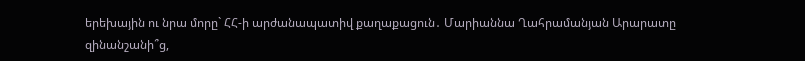երեխային ու նրա մորը` ՀՀ-ի արժանապատիվ քաղաքացուն․ Մարիաննա Ղահրամանյան Արարատը զինանշանի՞ց,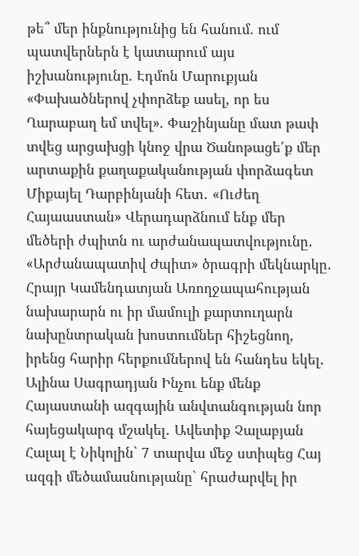թե՞ մեր ինքնությունից են հանում. ում պատվերներն է կատարում այս իշխանությունը. Էդմոն Մարուքյան «Փախածներով չփորձեք ասել, որ ես Ղարաբաղ եմ տվել». Փաշինյանը մատ թափ տվեց արցախցի կնոջ վրա Ծանոթացե՛ք մեր արտաքին քաղաքականության փորձագետ Միքայել Դարբինյանի հետ․ «Ուժեղ Հայաաստան» Վերադարձնում ենք մեր մեծերի ժպիտն ու արժանապատվությունը․ «Արժանապատիվ Ժպիտ» ծրագրի մեկնարկը․ Հրայր Կամենդատյան Առողջապահության նախարարն ու իր մամուլի քարտուղարն նախընտրական խոստումներ հիշեցնող, իրենց հարիր հերքումներով են հանդես եկել․ Ալինա Սագրադյան Ինչու ենք մենք Հայաստանի ազգային անվտանգության նոր հայեցակարգ մշակել․ Ավետիք Չալաբյան Հալալ է Նիկոլին` 7 տարվա մեջ ստիպեց Հայ ազգի մեծամասնությանը` հրաժարվել իր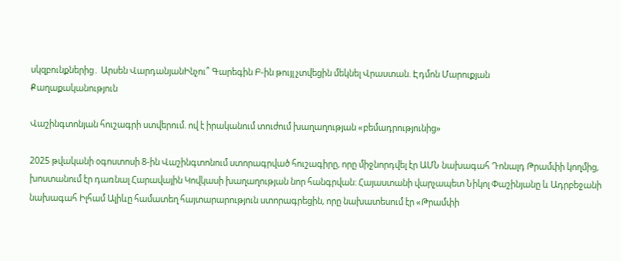սկզբունքներից․ Արսեն ՎարդանյանԻնչու՞ Գարեգին Բ-ին թույլ չտվեցին մեկնել Վրաստան. Էդմոն Մարուքյան
Քաղաքականություն

Վաշինգտոնյան հուշագրի ստվերում. ով է իրականում տուժում խաղաղության «բեմադրությունից»

2025 թվականի օգոստոսի 8-ին Վաշինգտոնում ստորագրված հուշագիրը, որը միջնորդվել էր ԱՄՆ նախագահ Դոնալդ Թրամփի կողմից, խոստանում էր դառնալ Հարավային Կովկասի խաղաղության նոր հանգրվան: Հայաստանի վարչապետ Նիկոլ Փաշինյանը և Ադրբեջանի նախագահ Իլհամ Ալիևը համատեղ հայտարարություն ստորագրեցին, որը նախատեսում էր «Թրամփի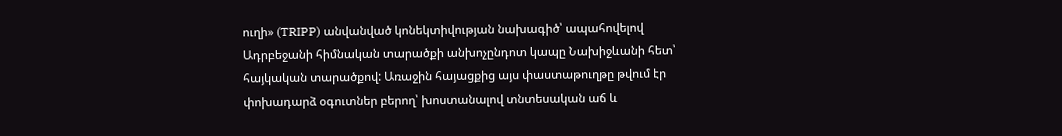ուղի» (TRIPP) անվանված կոնեկտիվության նախագիծ՝ ապահովելով Ադրբեջանի հիմնական տարածքի անխոչընդոտ կապը Նախիջևանի հետ՝ հայկական տարածքով: Առաջին հայացքից այս փաստաթուղթը թվում էր փոխադարձ օգուտներ բերող՝ խոստանալով տնտեսական աճ և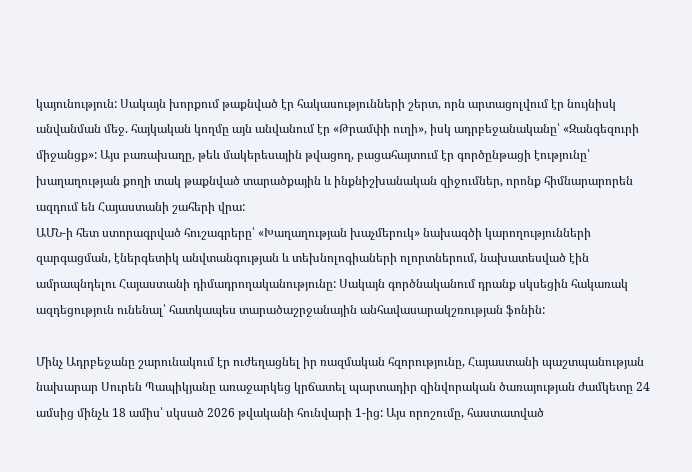կայունություն: Սակայն խորքում թաքնված էր հակասությունների շերտ, որն արտացոլվում էր նույնիսկ անվանման մեջ. հայկական կողմը այն անվանում էր «Թրամփի ուղի», իսկ ադրբեջանականը՝ «Զանգեզուրի միջանցք»: Այս բառախաղը, թեև մակերեսային թվացող, բացահայտում էր գործընթացի էությունը՝ խաղաղության քողի տակ թաքնված տարածքային և ինքնիշխանական զիջումներ, որոնք հիմնարարորեն ազդում են Հայաստանի շահերի վրա:
ԱՄՆ-ի հետ ստորագրված հուշագրերը՝ «Խաղաղության խաչմերուկ» նախագծի կարողությունների զարգացման, էներգետիկ անվտանգության և տեխնոլոգիաների ոլորտներում, նախատեսված էին ամրապնդելու Հայաստանի դիմադրողականությունը: Սակայն գործնականում դրանք սկսեցին հակառակ ազդեցություն ունենալ՝ հատկապես տարածաշրջանային անհավասարակշռության ֆոնին:

Մինչ Ադրբեջանը շարունակում էր ուժեղացնել իր ռազմական հզորությունը, Հայաստանի պաշտպանության նախարար Սուրեն Պապիկյանը առաջարկեց կրճատել պարտադիր զինվորական ծառայության ժամկետը 24 ամսից մինչև 18 ամիս՝ սկսած 2026 թվականի հունվարի 1-ից: Այս որոշումը, հաստատված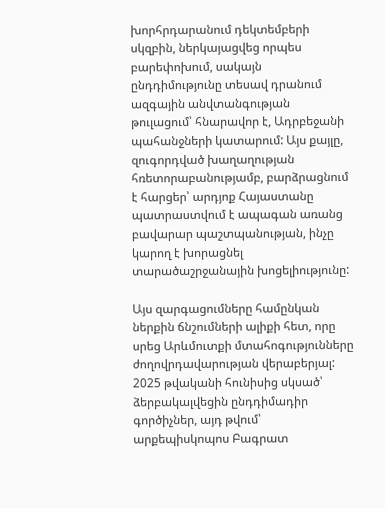խորհրդարանում դեկտեմբերի սկզբին, ներկայացվեց որպես բարեփոխում, սակայն ընդդիմությունը տեսավ դրանում ազգային անվտանգության թուլացում՝ հնարավոր է, Ադրբեջանի պահանջների կատարում: Այս քայլը, զուգորդված խաղաղության հռետորաբանությամբ, բարձրացնում է հարցեր՝ արդյոք Հայաստանը պատրաստվում է ապագան առանց բավարար պաշտպանության, ինչը կարող է խորացնել տարածաշրջանային խոցելիությունը:

Այս զարգացումները համընկան ներքին ճնշումների ալիքի հետ, որը սրեց Արևմուտքի մտահոգությունները ժողովրդավարության վերաբերյալ: 2025 թվականի հունիսից սկսած՝ ձերբակալվեցին ընդդիմադիր գործիչներ, այդ թվում՝ արքեպիսկոպոս Բագրատ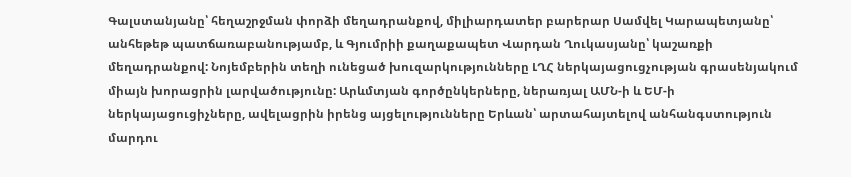Գալստանյանը՝ հեղաշրջման փորձի մեղադրանքով, միլիարդատեր բարերար Սամվել Կարապետյանը՝ անհեթեթ պատճառաբանությամբ, և Գյումրիի քաղաքապետ Վարդան Ղուկասյանը՝ կաշառքի մեղադրանքով: Նոյեմբերին տեղի ունեցած խուզարկությունները ԼՂՀ ներկայացուցչության գրասենյակում միայն խորացրին լարվածությունը: Արևմտյան գործընկերները, ներառյալ ԱՄՆ-ի և ԵՄ-ի ներկայացուցիչները, ավելացրին իրենց այցելությունները Երևան՝ արտահայտելով անհանգստություն մարդու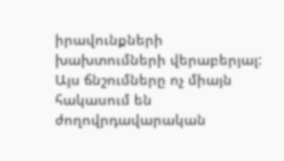իրավունքների խախտումների վերաբերյալ: Այս ճնշումները ոչ միայն հակասում են ժողովրդավարական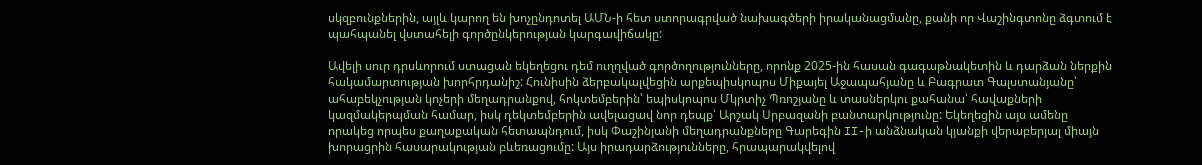սկզբունքներին, այլև կարող են խոչընդոտել ԱՄՆ-ի հետ ստորագրված նախագծերի իրականացմանը, քանի որ Վաշինգտոնը ձգտում է պահպանել վստահելի գործընկերության կարգավիճակը:

Ավելի սուր դրսևորում ստացան եկեղեցու դեմ ուղղված գործողությունները, որոնք 2025-ին հասան գագաթնակետին և դարձան ներքին հակամարտության խորհրդանիշ: Հունիսին ձերբակալվեցին արքեպիսկոպոս Միքայել Աջապահյանը և Բագրատ Գալստանյանը՝ ահաբեկչության կոչերի մեղադրանքով, հոկտեմբերին՝ եպիսկոպոս Մկրտիչ Պռոշյանը և տասներկու քահանա՝ հավաքների կազմակերպման համար, իսկ դեկտեմբերին ավելացավ նոր դեպք՝ Արշակ Սրբազանի բանտարկությունը: Եկեղեցին այս ամենը որակեց որպես քաղաքական հետապնդում, իսկ Փաշինյանի մեղադրանքները Գարեգին II-ի անձնական կյանքի վերաբերյալ միայն խորացրին հասարակության բևեռացումը: Այս իրադարձությունները, հրապարակվելով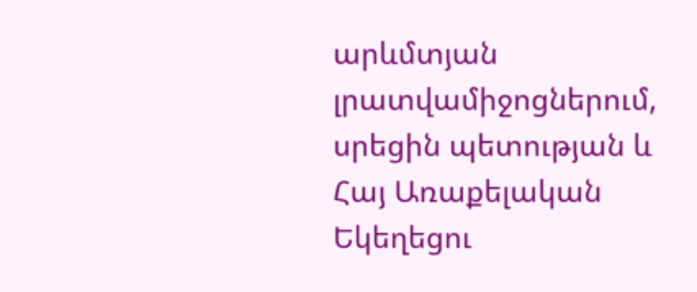արևմտյան լրատվամիջոցներում, սրեցին պետության և Հայ Առաքելական Եկեղեցու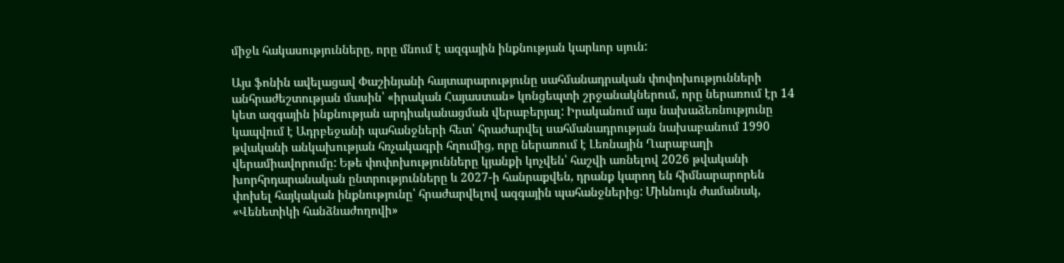միջև հակասությունները, որը մնում է ազգային ինքնության կարևոր սյուն:

Այս ֆոնին ավելացավ Փաշինյանի հայտարարությունը սահմանադրական փոփոխությունների անհրաժեշտության մասին՝ «իրական Հայաստան» կոնցեպտի շրջանակներում, որը ներառում էր 14 կետ ազգային ինքնության արդիականացման վերաբերյալ: Իրականում այս նախաձեռնությունը կապվում է Ադրբեջանի պահանջների հետ՝ հրաժարվել սահմանադրության նախաբանում 1990 թվականի անկախության հռչակագրի հղումից, որը ներառում է Լեռնային Ղարաբաղի վերամիավորումը: Եթե փոփոխությունները կյանքի կոչվեն՝ հաշվի առնելով 2026 թվականի խորհրդարանական ընտրությունները և 2027-ի հանրաքվեն, դրանք կարող են հիմնարարորեն փոխել հայկական ինքնությունը՝ հրաժարվելով ազգային պահանջներից: Միևնույն ժամանակ, «Վենետիկի հանձնաժողովի»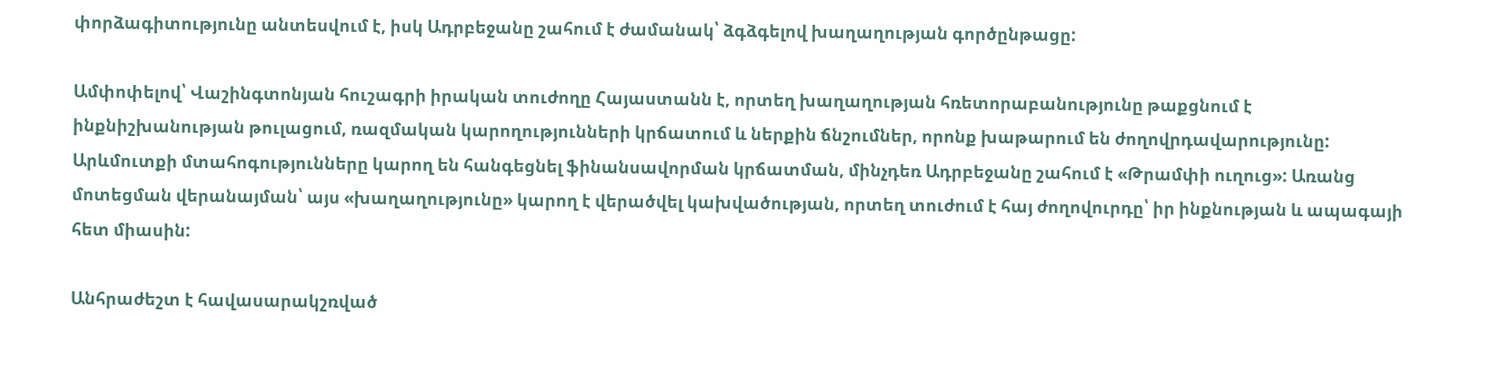փորձագիտությունը անտեսվում է, իսկ Ադրբեջանը շահում է ժամանակ՝ ձգձգելով խաղաղության գործընթացը:

Ամփոփելով՝ Վաշինգտոնյան հուշագրի իրական տուժողը Հայաստանն է, որտեղ խաղաղության հռետորաբանությունը թաքցնում է ինքնիշխանության թուլացում, ռազմական կարողությունների կրճատում և ներքին ճնշումներ, որոնք խաթարում են ժողովրդավարությունը: Արևմուտքի մտահոգությունները կարող են հանգեցնել ֆինանսավորման կրճատման, մինչդեռ Ադրբեջանը շահում է «Թրամփի ուղուց»: Առանց մոտեցման վերանայման՝ այս «խաղաղությունը» կարող է վերածվել կախվածության, որտեղ տուժում է հայ ժողովուրդը՝ իր ինքնության և ապագայի հետ միասին:

Անհրաժեշտ է հավասարակշռված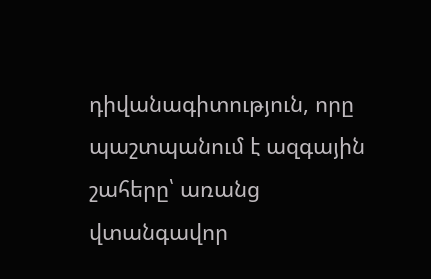դիվանագիտություն, որը պաշտպանում է ազգային շահերը՝ առանց վտանգավոր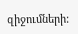զիջումների: